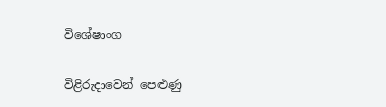විශේෂාංග

විළිරුදාවෙන් පෙළුණු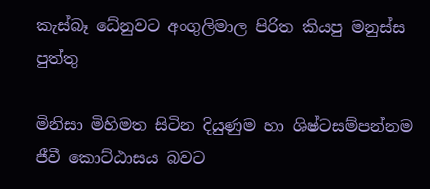කැස්බෑ ධේනුවට අංගුලිමාල පිරිත කියපු මනුස්ස පුත්තු

මිනිසා මිහිමත සිටින දියුණුම හා ශිෂ්ටසම්පන්නම ජීවී කොට්ඨාසය බවට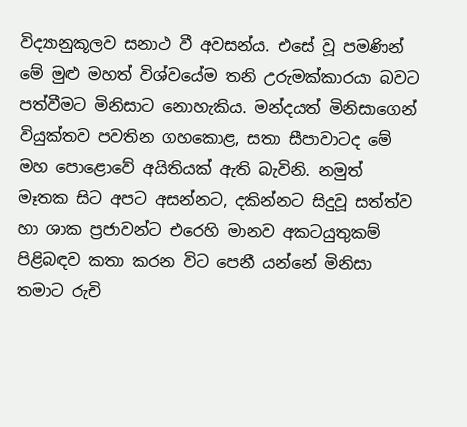විද්‍යානුකූලව සනාථ වී අවසන්ය. එසේ වූ පමණින් මේ මුළු මහත් විශ්වයේම තනි උරුමක්කාරයා බවට පත්වීමට මිනිසාට නොහැකිය. මන්දයත් මිනිසාගෙන් වියුක්තව පවතින ගහකොළ, සතා සීපාවාටද මේ මහ පොළොවේ අයිතියක් ඇති බැවිනි. නමුත් මෑතක සිට අපට අසන්නට, දකින්නට සිදුවූ සත්ත්ව හා ශාක ප්‍රජාවන්ට එරෙහි මානව අකටයුතුකම් පිළිබඳව කතා කරන විට පෙනී යන්නේ මිනිසා තමාට රුචි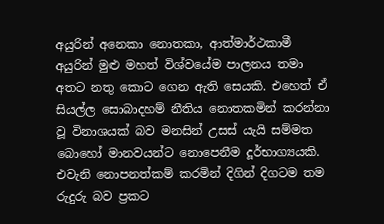අයුරින් අනෙකා නොතකා, ආත්මාර්ථකාමී අයුරින් මුළු මහත් විශ්වයේම පාලනය තමා අතට නතු කොට ගෙන ඇති සෙයකි. එහෙත් ඒ සියල්ල සොබාදහම් නීතිය නොතකමින් කරන්නා වූ විනාශයක් බව මනසින් උසස් යැයි සම්මත බොහෝ මානවයන්ට නොපෙනීම දූර්භාග්‍යයකි. එවැනි නොපනත්කම් කරමින් දිගින් දිගටම තම රුදුරු බව ප්‍රකට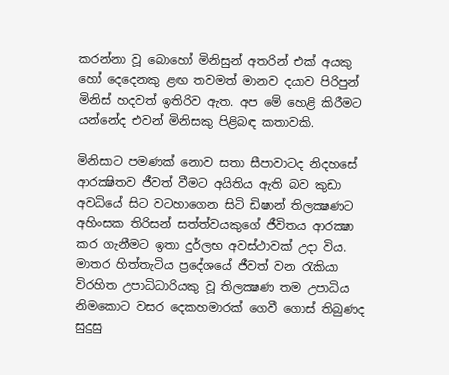කරන්නා වූ බොහෝ මිනිසුන් අතරින් එක් අයකු හෝ දෙදෙනකු ළඟ තවමත් මානව දයාව පිරිපුන් මිනිස් හදවත් ඉතිරිව ඇත. අප මේ හෙළි කිරීමට යන්නේද එවන් මිනිසකු පිළිබඳ කතාවකි.

මිනිසාට පමණක් නොව සතා සීපාවාටද නිදහසේ ආරක්‍ෂිතව ජීවත් වීමට අයිතිය ඇති බව කුඩා අවධියේ සිට වටහාගෙන සිටි ඩිෂාන් තිලක්‍ෂණට අහිංසක තිරිසන් සත්ත්වයකුගේ ජීවිතය ආරක්‍ෂා කර ගැනීමට ඉතා දුර්ලභ අවස්ථාවක් උදා විය. මාතර හිත්තැටිය ප්‍රදේශයේ ජීවත් වන රැකියා විරහිත උපාධිධාරියකු වූ තිලක්‍ෂණ තම උපාධිය නිමකොට වසර දෙකහමාරක් ගෙවී ගොස් තිබුණද සුදුසු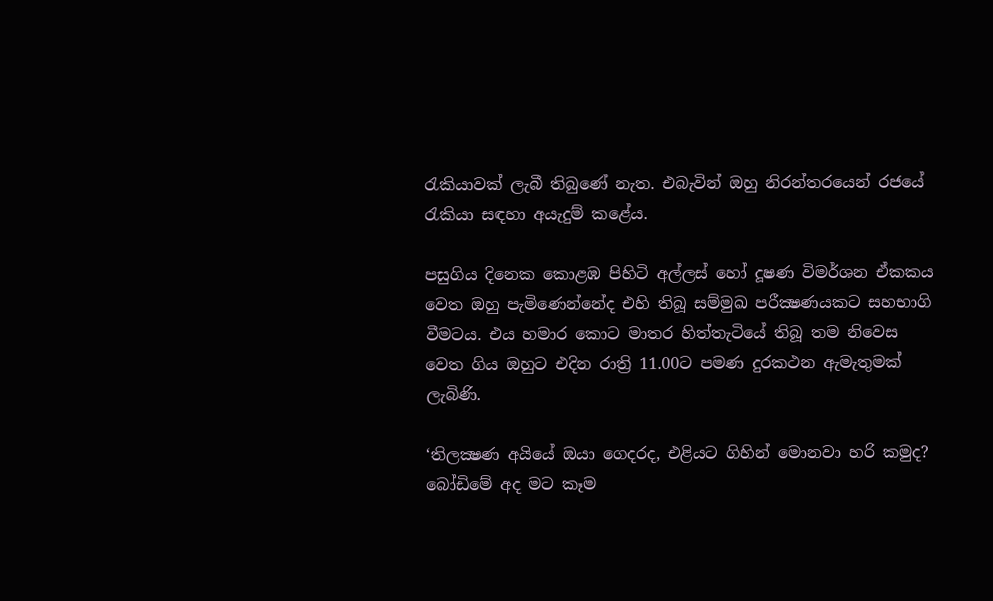රැකියාවක් ලැබී තිබුණේ නැත. එබැවින් ඔහු නිරන්තරයෙන් රජයේ රැකියා සඳහා අයැදුම් කළේය.

පසුගිය දිනෙක කොළඹ පිහිටි අල්ලස් හෝ දූෂණ විමර්ශන ඒකකය වෙත ඔහු පැමිණෙන්නේද එහි තිබූ සම්මුඛ පරීක්‍ෂණයකට සහභාගි වීමටය. එය හමාර කොට මාතර හිත්තැටියේ තිබූ තම නිවෙස වෙත ගිය ඔහුට එදින රාත්‍රි 11.00ට පමණ දුරකථන ඇමැතුමක් ලැබිණි.

‘තිලක්‍ෂණ අයියේ ඔයා ගෙදරද, එළියට ගිහින් මොනවා හරි කමුද? බෝඩිමේ අද මට කෑම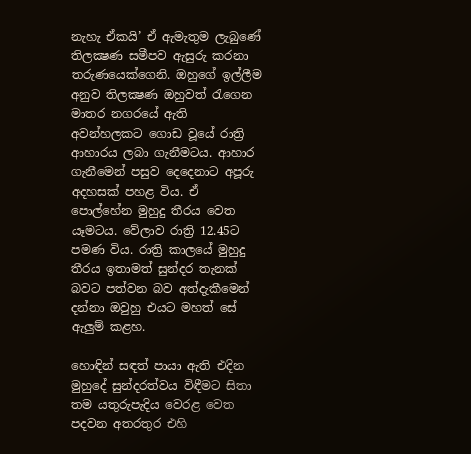නැහැ ඒකයි’ ඒ ඇමැතුම ලැබුණේ තිලක්‍ෂණ සමීපව ඇසුරු කරනා තරුණයෙක්ගෙනි. ඔහුගේ ඉල්ලීම අනුව තිලක්‍ෂණ ඔහුවත් රැගෙන මාතර නගරයේ ඇති අවන්හලකට ගොඩ වූයේ රාත්‍රි ආහාරය ලබා ගැනීමටය. ආහාර ගැනීමෙන් පසුව දෙදෙනාට අපූරු අදහසක් පහළ විය. ඒ පොල්හේන මුහුදු තීරය වෙත යෑමටය. වේලාව රාත්‍රි 12.45ට පමණ විය. රාත්‍රි කාලයේ මුහුදු තීරය ඉතාමත් සුන්දර තැනක් බවට පත්වන බව අත්දැකීමෙන් දන්නා ඔවුහු එයට මහත් සේ ඇලුම් කළහ.

හොඳින් සඳත් පායා ඇති එදින මුහුදේ සුන්දරත්වය විඳීමට සිතා තම යතුරුපැදිය වෙරළ වෙත පදවන අතරතුර එහි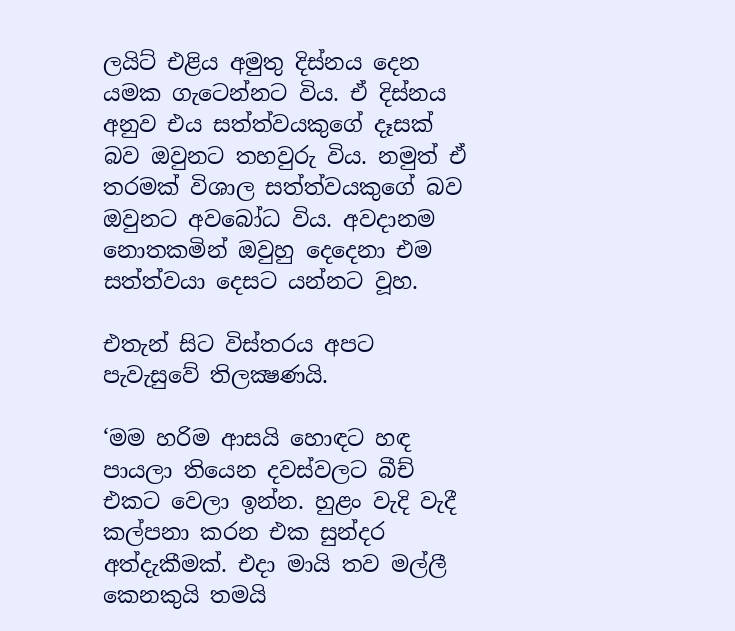ලයිට් එළිය අමුතු දිස්නය දෙන යමක ගැටෙන්නට විය. ඒ දිස්නය අනුව එය සත්ත්වයකුගේ දෑසක් බව ඔවුනට තහවුරු විය. නමුත් ඒ තරමක් විශාල සත්ත්වයකුගේ බව ඔවුනට අවබෝධ විය. අවදානම නොතකමින් ඔවුහු දෙදෙනා එම සත්ත්වයා දෙසට යන්නට වූහ.

එතැන් සිට විස්තරය අපට පැවැසුවේ තිලක්‍ෂණයි.

‘මම හරිම ආසයි හොඳට හඳ පායලා තියෙන දවස්වලට බීච් එකට වෙලා ඉන්න. හුළං වැදි වැදී කල්පනා කරන එක සුන්දර අත්දැකීමක්. එදා මායි තව මල්ලී කෙනකුයි තමයි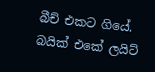බීච් එකට ගියේ. බයික් එකේ ලයිට්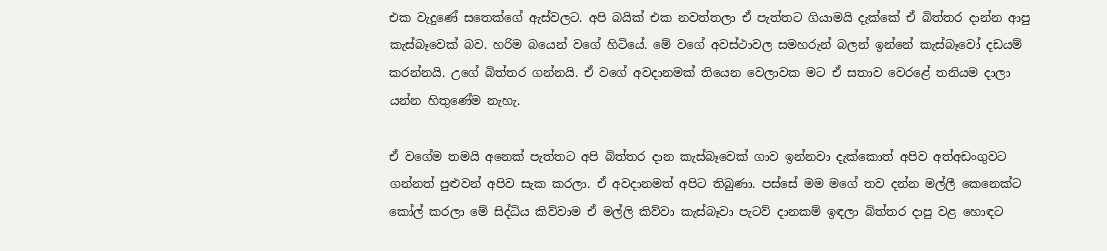එක වැදුණේ සතෙක්ගේ ඇස්වලට. අපි බයික් එක නවත්තලා ඒ පැත්තට ගියාමයි දැක්කේ ඒ බිත්තර දාන්න ආපු කැස්බෑවෙක් බව. හරිම බයෙන් වගේ හිටියේ. මේ වගේ අවස්ථාවල සමහරුන් බලන් ඉන්නේ කැස්බෑවෝ දඩයම් කරන්නයි. උගේ බිත්තර ගන්නයි. ඒ වගේ අවදානමක් තියෙන වෙලාවක මට ඒ සතාව වෙරළේ තනියම දාලා යන්න හිතුණේම නැහැ.

ඒ වගේම තමයි අනෙක් පැත්තට අපි බිත්තර දාන කැස්බෑවෙක් ගාව ඉන්නවා දැක්කොත් අපිව අත්අඩංගුවට ගන්නත් පුළුවන් අපිව සැක කරලා. ඒ අවදානමත් අපිට තිබුණා. පස්සේ මම මගේ තව දන්න මල්ලී කෙනෙක්ට කෝල් කරලා මේ සිද්ධිය කිව්වාම ඒ මල්ලි කිව්වා කැස්බෑවා පැටව් දානකම් ඉඳලා බිත්තර දාපු වළ හොඳට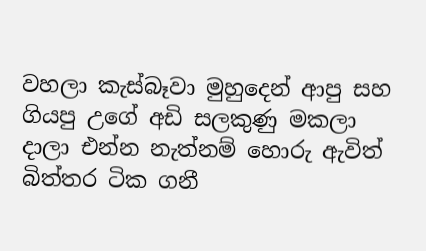වහලා කැස්බෑවා මුහුදෙන් ආපු සහ ගියපු උගේ අඩි සලකුණු මකලා දාලා එන්න නැත්නම් හොරු ඇවිත් බිත්තර ටික ගනී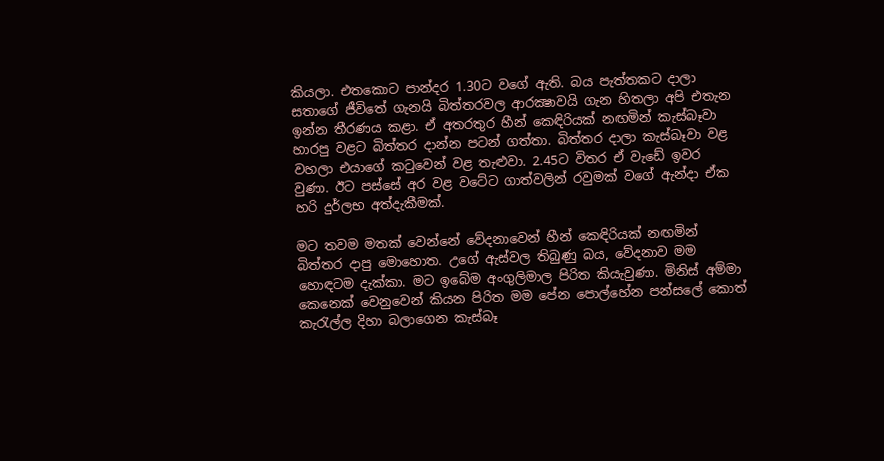කියලා. එතකොට පාන්දර 1.30ට වගේ ඇති. බය පැත්තකට දාලා සතාගේ ජීවිතේ ගැනයි බිත්තරවල ආරක්‍ෂාවයි ගැන හිතලා අපි එතැන ඉන්න තීරණය කළා. ඒ අතරතුර හීන් කෙඳිරියක් නඟමින් කැස්බෑවා හාරපු වළට බිත්තර දාන්න පටන් ගත්තා. බිත්තර දාලා කැස්බෑවා වළ වහලා එයාගේ කටුවෙන් වළ තැළුවා. 2.45ට විතර ඒ වැඩේ ඉවර වුණා. ඊට පස්සේ අර වළ වටේට ගාත්වලින් රවුමක් වගේ ඇන්දා ඒක හරි දුර්ලභ අත්දැකීමක්.

මට තවම මතක් වෙන්නේ වේදනාවෙන් හීන් කෙඳිරියක් නඟමින් බිත්තර දාපු මොහොත. උගේ ඇස්වල තිබුණු බය, වේදනාව මම හොඳටම දැක්කා. මට ඉබේම අංගුලිමාල පිරිත කියැවුණා. මිනිස් අම්මා කෙනෙක් වෙනුවෙන් කියන පිරිත මම පේන පොල්හේන පන්සලේ කොත් කැරැල්ල දිහා බලාගෙන කැස්බෑ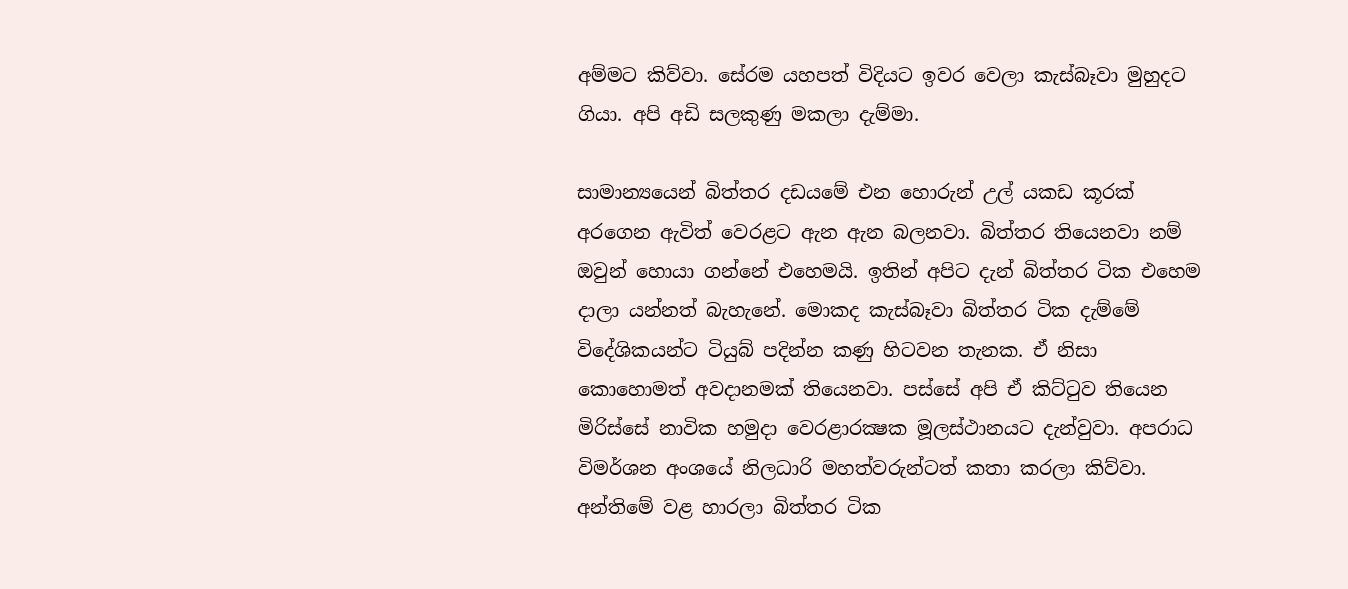අම්මට කිව්වා. සේරම යහපත් විදියට ඉවර වෙලා කැස්බෑවා මුහුදට ගියා. අපි අඩි සලකුණු මකලා දැම්මා.

සාමාන්‍යයෙන් බිත්තර දඩයමේ එන හොරුන් උල් යකඩ කූරක් අරගෙන ඇවිත් වෙරළට ඇන ඇන බලනවා. බිත්තර තියෙනවා නම් ඔවුන් හොයා ගන්නේ එහෙමයි. ඉතින් අපිට දැන් බිත්තර ටික එහෙම දාලා යන්නත් බැහැනේ. මොකද කැස්බෑවා බිත්තර ටික දැම්මේ විදේශිකයන්ට ටියුබ් පදින්න කණු හිටවන තැනක. ඒ නිසා කොහොමත් අවදානමක් තියෙනවා. පස්සේ අපි ඒ කිට්ටුව තියෙන මිරිස්සේ නාවික හමුදා වෙරළාරක්‍ෂක මූලස්ථානයට දැන්වුවා. අපරාධ විමර්ශන අංශයේ නිලධාරි මහත්වරුන්ටත් කතා කරලා කිව්වා. අන්තිමේ වළ හාරලා බිත්තර ටික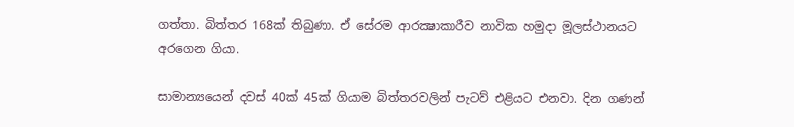ගත්තා. බිත්තර 168ක් තිබුණා. ඒ සේරම ආරක්‍ෂාකාරීව නාවික හමුදා මූලස්ථානයට අරගෙන ගියා.

සාමාන්‍යයෙන් දවස් 40ක් 45ක් ගියාම බිත්තරවලින් පැටව් එළියට එනවා. දින ගණන්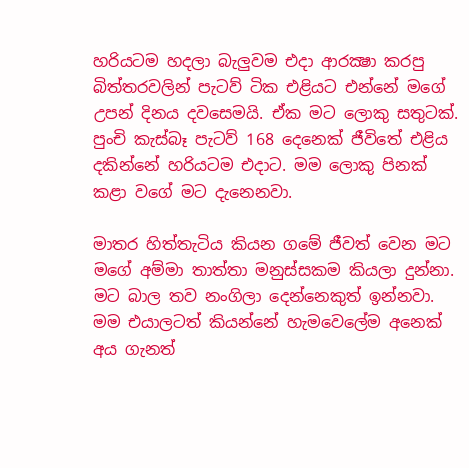හරියටම හදලා බැලුවම එදා ආරක්‍ෂා කරපු බිත්තරවලින් පැටව් ටික එළියට එන්නේ මගේ උපන් දිනය දවසෙමයි. ඒක මට ලොකු සතුටක්. පුංචි කැස්බෑ පැටව් 168 දෙනෙක් ජීවිතේ එළිය දකින්නේ හරියටම එදාට. මම ලොකු පිනක් කළා වගේ මට දැනෙනවා.

මාතර හිත්තැටිය කියන ගමේ ජීවත් වෙන මට මගේ අම්මා තාත්තා මනුස්සකම කියලා දුන්නා. මට බාල තව නංගිලා දෙන්නෙකුත් ඉන්නවා. මම එයාලටත් කියන්නේ හැමවෙලේම අනෙක් අය ගැනත්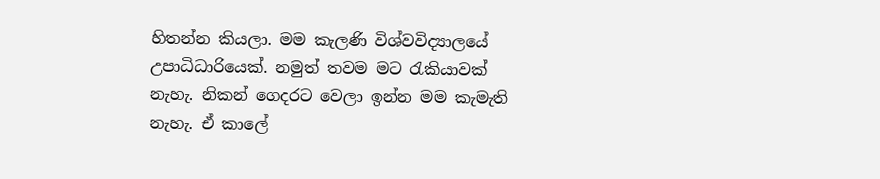හිතන්න කියලා. මම කැලණි විශ්වවිද්‍යාලයේ උපාධිධාරියෙක්. නමුත් තවම මට රැකියාවක් නැහැ. නිකන් ගෙදරට වෙලා ඉන්න මම කැමැති නැහැ. ඒ කාලේ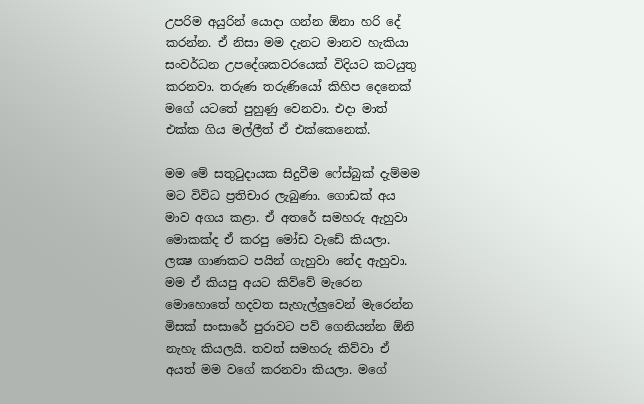උපරිම අයුරින් යොදා ගන්න ඕනා හරි දේ කරන්න. ඒ නිසා මම දැනට මානව හැකියා සංවර්ධන උපදේශකවරයෙක් විදියට කටයුතු කරනවා. තරුණ තරුණියෝ කිහිප දෙනෙක් මගේ යටතේ පුහුණු වෙනවා. එදා මාත් එක්ක ගිය මල්ලීත් ඒ එක්කෙනෙක්.

මම මේ සතුටුදායක සිදුවීම ෆේස්බුක් දැම්මම මට විවිධ ප්‍රතිචාර ලැබුණා. ගොඩක් අය මාව අගය කළා. ඒ අතරේ සමහරු ඇහුවා මොකක්ද ඒ කරපු මෝඩ වැඩේ කියලා. ලක්‍ෂ ගාණකට පයින් ගැහුවා නේද ඇහුවා. මම ඒ කියපු අයට කිව්වේ මැරෙන මොහොතේ හදවත සැහැල්ලුවෙන් මැරෙන්න මිසක් සංසාරේ පුරාවට පව් ගෙනියන්න ඕනි නැහැ කියලයි. තවත් සමහරු කිව්වා ඒ අයත් මම වගේ කරනවා කියලා. මගේ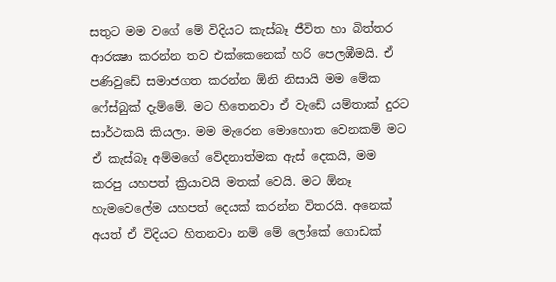සතුට මම වගේ මේ විදියට කැස්බෑ ජීවිත හා බිත්තර ආරක්‍ෂා කරන්න තව එක්කෙනෙක් හරි පෙලඹීමයි. ඒ පණිවුඩේ සමාජගත කරන්න ඕනි නිසායි මම මේක ෆේස්බුක් දැම්මේ. මට හිතෙනවා ඒ වැඩේ යම්තාක් දුරට සාර්ථකයි කියලා. මම මැරෙන මොහොත වෙනකම් මට ඒ කැස්බෑ අම්මගේ වේදනාත්මක ඇස් දෙකයි, මම කරපු යහපත් ක්‍රියාවයි මතක් වෙයි. මට ඕනෑ හැමවෙලේම යහපත් දෙයක් කරන්න විතරයි. අනෙක් අයත් ඒ විදියට හිතනවා නම් මේ ලෝකේ ගොඩක්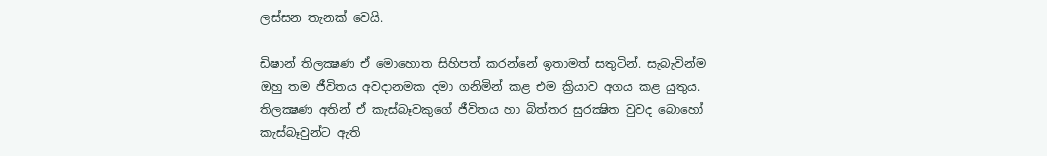ලස්සන තැනක් වෙයි.

ඩිෂාන් තිලක්‍ෂණ ඒ මොහොත සිහිපත් කරන්නේ ඉතාමත් සතුටින්. සැබැවින්ම ඔහු තම ජීවිතය අවදානමක දමා ගනිමින් කළ එම ක්‍රියාව අගය කළ යුතුය. තිලක්‍ෂණ අතින් ඒ කැස්බෑවකුගේ ජීවිතය හා බිත්තර සුරක්‍ෂිත වුවද බොහෝ කැස්බෑවුන්ට ඇති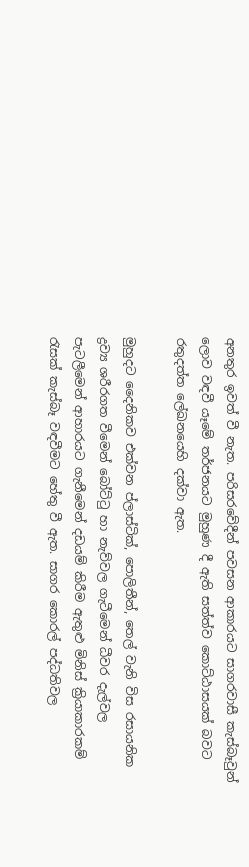අනතුර ඉවත් වී නැත. පරිසරවේදීන් පවසන ආකාරයට සාගරවාසී කැස්බෑවුන් ලොව වඳවී යෑමේ තර්ජනයට මුහුණ දී ඇති සත්ත්ව කොට්ඨාසයක් බවට රතුදත්ත ලේඛනයෙහි දක්වා ඇත.

මුහුදට දෛනිකව එක්වන ප්ලාස්ටික්, පොලිතීන්, තෙල් වැනි විස රසායනික ද්‍රව්‍ය ශරීරගත වීමෙන් බෝට්ටු හා නැව්වල ගැටීමෙන් ධීවර දැල්වල පැටලීමෙන් ආහාරයට ගැනීමෙන් දඩයම් කිරීම ඇතුළු මිනිස් ක්‍රියාකාරකම් රැසක් කැස්බෑ වඳවීමට හේතු වී ඇත. සාගර කොරල් පද්ධතිවල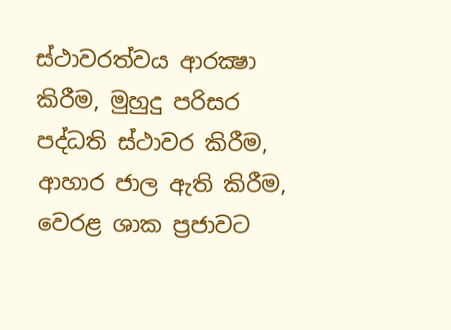ස්ථාවරත්වය ආරක්‍ෂා කිරීම, මුහුදු පරිසර පද්ධති ස්ථාවර කිරීම, ආහාර ජාල ඇති කිරීම, වෙරළ ශාක ප්‍රජාවට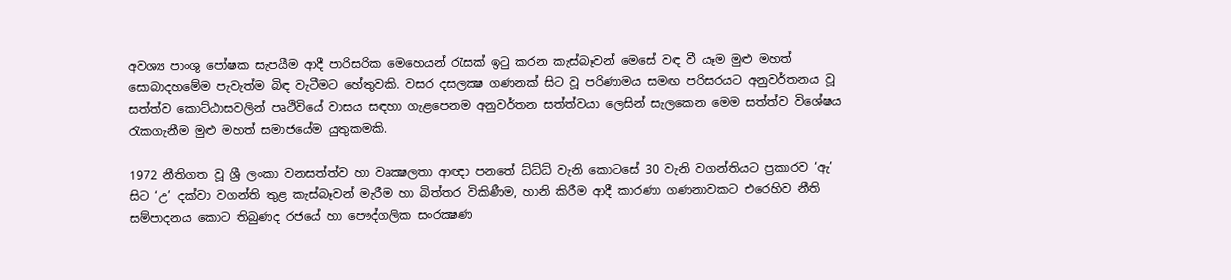අවශ්‍ය පාංශු පෝෂක සැපයීම ආදී පාරිසරික මෙහෙයන් රැසක් ඉටු කරන කැස්බෑවන් මෙසේ වඳ වී යෑම මුළු මහත් සොබාදහමේම පැවැත්ම බිඳ වැටීමට හේතුවකි. වසර දසලක්‍ෂ ගණනක් සිට වූ පරිණාමය සමඟ පරිසරයට අනුවර්තනය වූ සත්ත්ව කොට්ඨාසවලින් පෘථිවියේ වාසය සඳහා ගැළපෙනම අනුවර්තන සත්ත්වයා ලෙසින් සැලකෙන මෙම සත්ත්ව විශේෂය රැකගැනීම මුළු මහත් සමාජයේම යුතුකමකි.

1972 නීතිගත වූ ශ්‍රී ලංකා වනසත්ත්ව හා වෘක්‍ෂලතා ආඥා පනතේ ධ්ධ්ධ් වැනි කොටසේ 30 වැනි වගන්තියට ප්‍රකාරව ‘ඇ’ සිට ‘උ’ දක්වා වගන්ති තුළ කැස්බෑවන් මැරීම හා බිත්තර විකිණීම, හානි කිරීම ආදී කාරණා ගණනාවකට එරෙහිව නීති සම්පාදනය කොට තිබුණද රජයේ හා පෞද්ගලික සංරක්‍ෂණ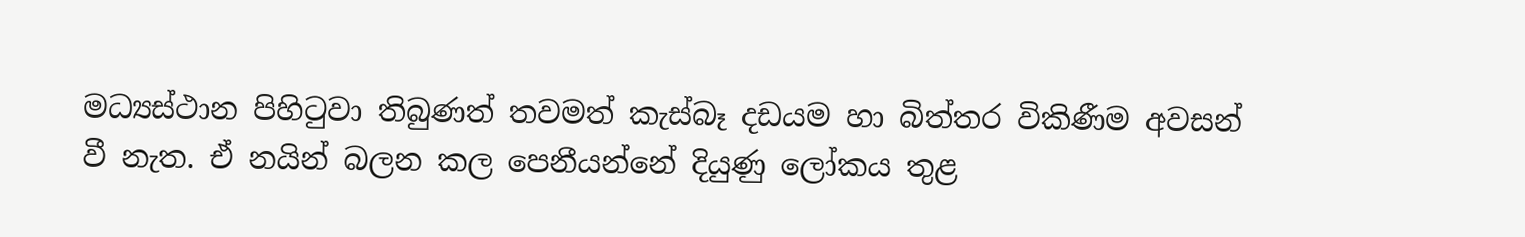මධ්‍යස්ථාන පිහිටුවා තිබුණත් තවමත් කැස්බෑ දඩයම හා බිත්තර විකිණීම අවසන් වී නැත. ඒ නයින් බලන කල පෙනීයන්නේ දියුණු ලෝකය තුළ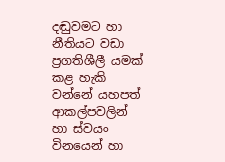දඬුවමට හා නීතියට වඩා ප්‍රගතිශීලී යමක් කළ හැකි වන්නේ යහපත් ආකල්පවලින් හා ස්වයං විනයෙන් හා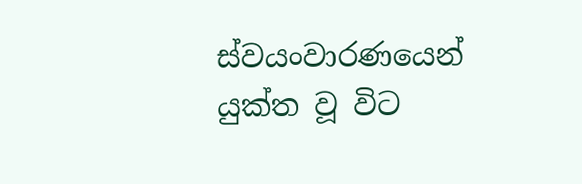ස්වයංවාරණයෙන් යුක්ත වූ විට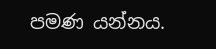පමණ යන්නය.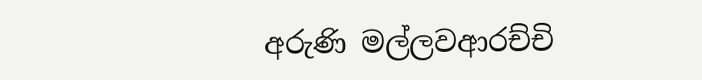අරුණි මල්ලවආරච්චි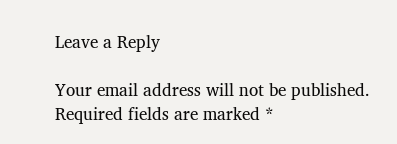Leave a Reply

Your email address will not be published. Required fields are marked *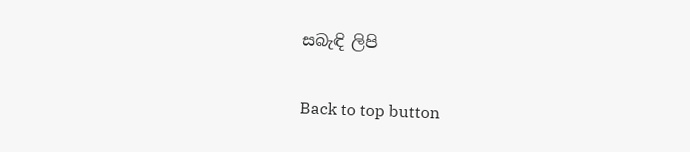සබැඳි ලිපි

Back to top button